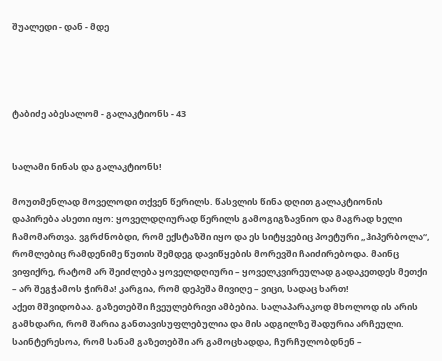შუალედი - დან - მდე




ტაბიძე აბესალომ - გალაკტიონს - 43


სალამი ნინას და გალაკტიონს!

მოუთმენლად მოველოდი თქვენ წერილს. წასვლის წინა დღით გალაკტიონის დაპირება ასეთი იყო: ყოველდღიურად წერილს გამოგიგზავნიო და მაგრად ხელი ჩამომართვა. ვგრძნობდი, რომ ექსტაზში იყო და ეს სიტყვებიც პოეტური „ჰიპერბოლა“, რომლებიც რამდენიმე წუთის შემდეგ დავიწყების მორევში ჩაიძირებოდა. მაინც ვიფიქრე, რატომ არ შეიძლება ყოველდღიური – ყოველკვირეულად გადაკეთდეს მეთქი – არ შეგჭამოს ჭირმა! კარგია, რომ დეპეშა მივიღე – ვიცი, სადაც ხართ!
აქეთ მშვიდობაა. გაზეთებში ჩვეულებრივი ამბებია. სალაპარაკოდ მხოლოდ ის არის გამხდარი, რომ შარია განთავისუფლებულია და მის ადგილზე შადურია არჩეული. საინტერესოა, რომ სანამ გაზეთებში არ გამოცხადდა, ჩურჩულობდნენ –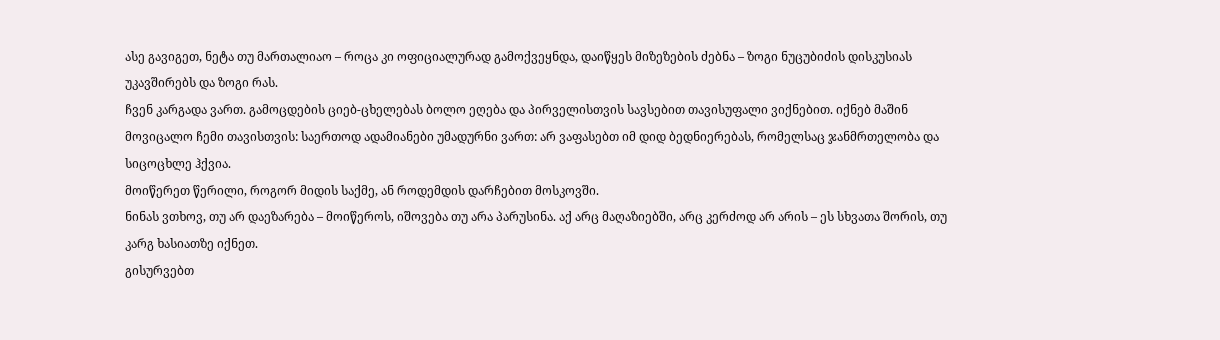ასე გავიგეთ, ნეტა თუ მართალიაო – როცა კი ოფიციალურად გამოქვეყნდა, დაიწყეს მიზეზების ძებნა – ზოგი ნუცუბიძის დისკუსიას უკავშირებს და ზოგი რას.
ჩვენ კარგადა ვართ. გამოცდების ციებ-ცხელებას ბოლო ეღება და პირველისთვის სავსებით თავისუფალი ვიქნებით. იქნებ მაშინ მოვიცალო ჩემი თავისთვის: საერთოდ ადამიანები უმადურნი ვართ: არ ვაფასებთ იმ დიდ ბედნიერებას, რომელსაც ჯანმრთელობა და სიცოცხლე ჰქვია.
მოიწერეთ წერილი, როგორ მიდის საქმე, ან როდემდის დარჩებით მოსკოვში.
ნინას ვთხოვ, თუ არ დაეზარება – მოიწეროს, იშოვება თუ არა პარუსინა. აქ არც მაღაზიებში, არც კერძოდ არ არის – ეს სხვათა შორის, თუ კარგ ხასიათზე იქნეთ.
გისურვებთ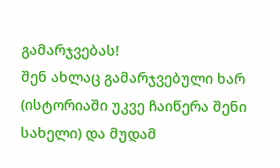გამარჯვებას!
შენ ახლაც გამარჯვებული ხარ (ისტორიაში უკვე ჩაიწერა შენი სახელი) და მუდამ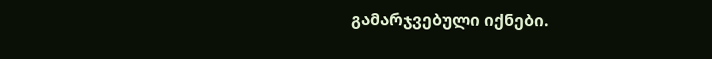გამარჯვებული იქნები.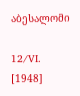აბესალომი

12/VI. [1948]